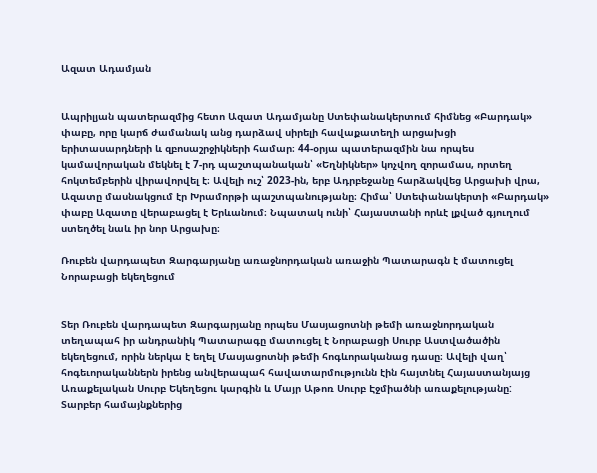Ազատ Ադամյան


Ապրիլյան պատերազմից հետո Ազատ Ադամյանը Ստեփանակերտում հիմնեց «Բարդակ» փաբը, որը կարճ ժամանակ անց դարձավ սիրելի հավաքատեղի արցախցի երիտասարդների և զբոսաշրջիկների համար։ 44-օրյա պատերազմին նա որպես կամավորական մեկնել է 7-րդ պաշտպանական՝ «Եղնիկներ» կոչվող զորամաս, որտեղ հոկտեմբերին վիրավորվել է։ Ավելի ուշ՝ 2023-ին, երբ Ադրբեջանը հարձակվեց Արցախի վրա, Ազատը մասնակցում էր Խրամորթի պաշտպանությանը։ Հիմա՝ Ստեփանակերտի «Բարդակ» փաբը Ազատը վերաբացել է Երևանում։ Նպատակ ունի՝ Հայաստանի որևէ լքված գյուղում ստեղծել նաև իր նոր Արցախը։

Ռուբեն վարդապետ Զարգարյանը առաջնորդական առաջին Պատարագն է մատուցել Նորաբացի եկեղեցում


Տեր Ռուբեն վարդապետ Զարգարյանը որպես Մասյացոտնի թեմի առաջնորդական տեղապահ իր անդրանիկ Պատարագը մատուցել է Նորաբացի Սուրբ Աստվածածին եկեղեցում, որին ներկա է եղել Մասյացոտնի թեմի հոգևորականաց դասը։ Ավելի վաղ՝ հոգեւորականներն իրենց անվերապահ հավատարմությունն էին հայտնել Հայաստանյայց Առաքելական Սուրբ Եկեղեցու կարգին և Մայր Աթոռ Սուրբ Էջմիածնի առաքելությանը: Տարբեր համայնքներից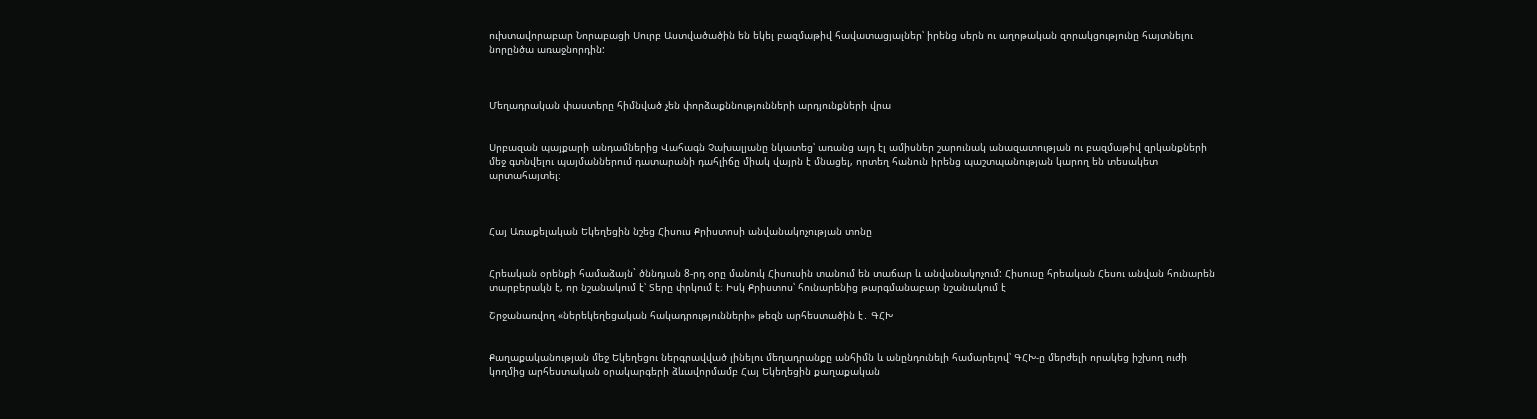ուխտավորաբար Նորաբացի Սուրբ Աստվածածին են եկել բազմաթիվ հավատացյալներ՝ իրենց սերն ու աղոթական զորակցությունը հայտնելու նորընծա առաջնորդին:



Մեղադրական փաստերը հիմնված չեն փորձաքննությունների արդյունքների վրա


Սրբազան պայքարի անդամներից Վահագն Չախալյանը նկատեց՝ առանց այդ էլ ամիսներ շարունակ անազատության ու բազմաթիվ զրկանքների մեջ գտնվելու պայմաններում դատարանի դահլիճը միակ վայրն է մնացել, որտեղ հանուն իրենց պաշտպանության կարող են տեսակետ արտահայտել։



Հայ Առաքելական Եկեղեցին նշեց Հիսուս Քրիստոսի անվանակոչության տոնը


Հրեական օրենքի համաձայն` ծննդյան 8-րդ օրը մանուկ Հիսուսին տանում են տաճար և անվանակոչում: Հիսուսը հրեական Հեսու անվան հունարեն տարբերակն է, որ նշանակում է՝ Տերը փրկում է։ Իսկ Քրիստոս՝ հունարենից թարգմանաբար նշանակում է

Շրջանառվող «ներեկեղեցական հակադրությունների» թեզն արհեստածին է․ ԳՀԽ


Քաղաքականության մեջ Եկեղեցու ներգրավված լինելու մեղադրանքը անհիմն և անընդունելի համարելով՝ ԳՀԽ-ը մերժելի որակեց իշխող ուժի կողմից արհեստական օրակարգերի ձևավորմամբ Հայ Եկեղեցին քաղաքական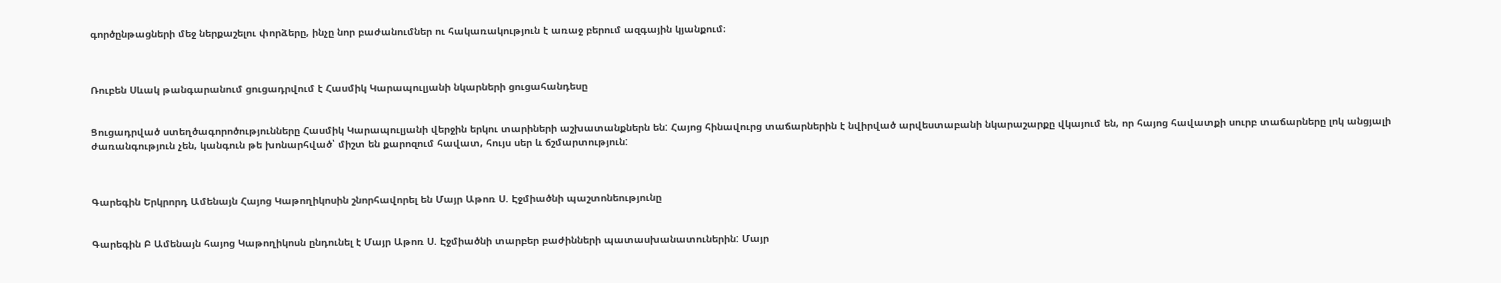գործընթացների մեջ ներքաշելու փորձերը, ինչը նոր բաժանումներ ու հակառակություն է առաջ բերում ազգային կյանքում։



Ռուբեն Սևակ թանգարանում ցուցադրվում է Հասմիկ Կարապուլյանի նկարների ցուցահանդեսը


Ցուցադրված ստեղծագորոծությունները Հասմիկ Կարապուլյանի վերջին երկու տարիների աշխատանքներն են: Հայոց հինավուրց տաճարներին է նվիրված արվեստաբանի նկարաշարքը վկայում են, որ հայոց հավատքի սուրբ տաճարները լոկ անցյալի ժառանգություն չեն, կանգուն թե խոնարհված՝ միշտ են քարոզում հավատ, հույս սեր և ճշմարտություն:



Գարեգին Երկրորդ Ամենայն Հայոց Կաթողիկոսին շնորհավորել են Մայր Աթոռ Ս. Էջմիածնի պաշտոնեությունը


Գարեգին Բ Ամենայն հայոց Կաթողիկոսն ընդունել է Մայր Աթոռ Ս. Էջմիածնի տարբեր բաժինների պատասխանատուներին: Մայր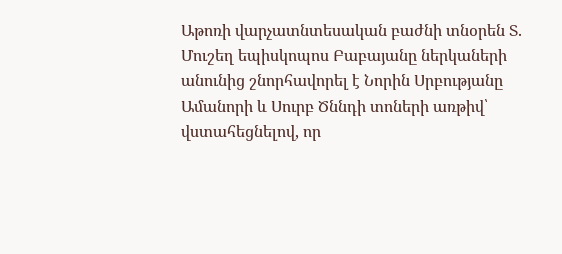Աթոռի վարչատնտեսական բաժնի տնօրեն Տ. Մուշեղ եպիսկոպոս Բաբայանը ներկաների անունից շնորհավորել է Նորին Սրբությանը Ամանորի և Սուրբ Ծննդի տոների առթիվ՝ վստահեցնելով, որ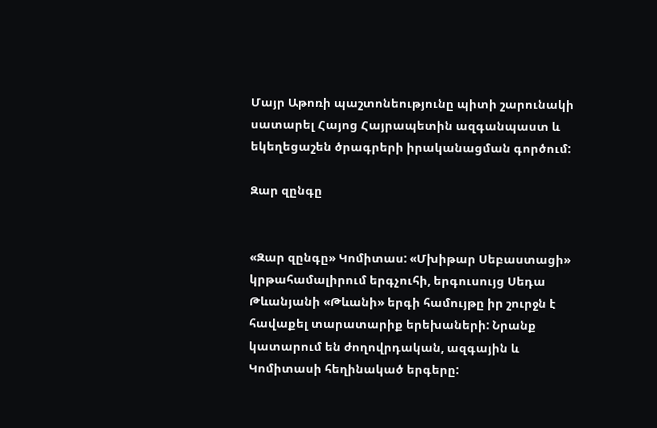Մայր Աթոռի պաշտոնեությունը պիտի շարունակի սատարել Հայոց Հայրապետին ազգանպաստ և եկեղեցաշեն ծրագրերի իրականացման գործում:

Զար զընգը


«Զար զընգը» Կոմիտաս: «Մխիթար Սեբաստացի» կրթահամալիրում երգչուհի, երգուսույց Սեդա Թևանյանի «Թևանի» երգի համույթը իր շուրջն է հավաքել տարատարիք երեխաների: Նրանք կատարում են ժողովրդական, ազգային և Կոմիտասի հեղինակած երգերը: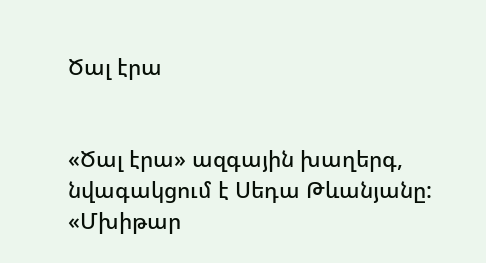Ծալ էրա


«Ծալ էրա» ազգային խաղերգ, նվագակցում է Սեդա Թևանյանը: «Մխիթար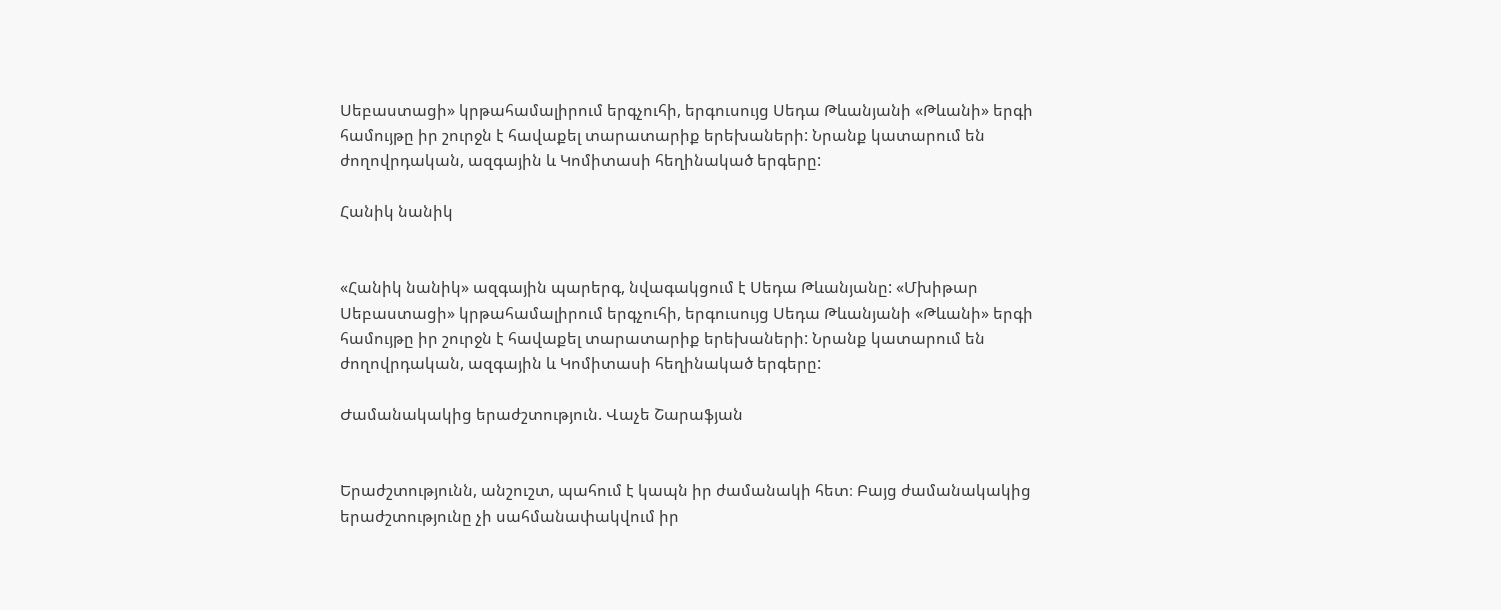Սեբաստացի» կրթահամալիրում երգչուհի, երգուսույց Սեդա Թևանյանի «Թևանի» երգի համույթը իր շուրջն է հավաքել տարատարիք երեխաների: Նրանք կատարում են ժողովրդական, ազգային և Կոմիտասի հեղինակած երգերը:

Հանիկ նանիկ


«Հանիկ նանիկ» ազգային պարերգ, նվագակցում է Սեդա Թևանյանը: «Մխիթար Սեբաստացի» կրթահամալիրում երգչուհի, երգուսույց Սեդա Թևանյանի «Թևանի» երգի համույթը իր շուրջն է հավաքել տարատարիք երեխաների: Նրանք կատարում են ժողովրդական, ազգային և Կոմիտասի հեղինակած երգերը:

Ժամանակակից երաժշտություն. Վաչե Շարաֆյան


Երաժշտությունն, անշուշտ, պահում է կապն իր ժամանակի հետ։ Բայց ժամանակակից երաժշտությունը չի սահմանափակվում իր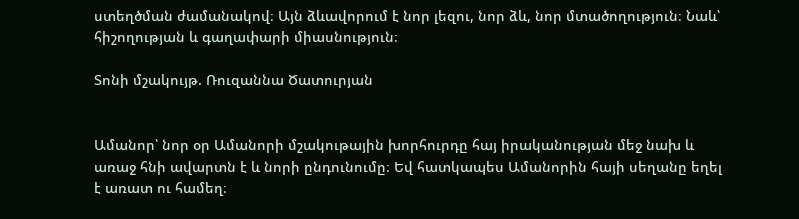ստեղծման ժամանակով։ Այն ձևավորում է նոր լեզու, նոր ձև, նոր մտածողություն։ Նաև՝ հիշողության և գաղափարի միասնություն։

Տոնի մշակույթ. Ռուզաննա Ծատուրյան


Ամանոր՝ նոր օր Ամանորի մշակութային խորհուրդը հայ իրականության մեջ նախ և առաջ հնի ավարտն է և նորի ընդունումը։ Եվ հատկապես Ամանորին հայի սեղանը եղել է առատ ու համեղ։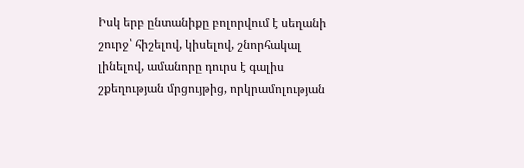Իսկ երբ ընտանիքը բոլորվում է սեղանի շուրջ՝ հիշելով, կիսելով, շնորհակալ լինելով, ամանորը դուրս է գալիս շքեղության մրցույթից, որկրամոլության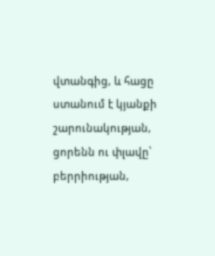վտանգից, և հացը ստանում է կյանքի շարունակության, ցորենն ու փլավը՝ բերրիության,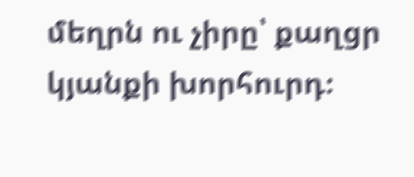մեղրն ու չիրը՝ քաղցր կյանքի խորհուրդ։